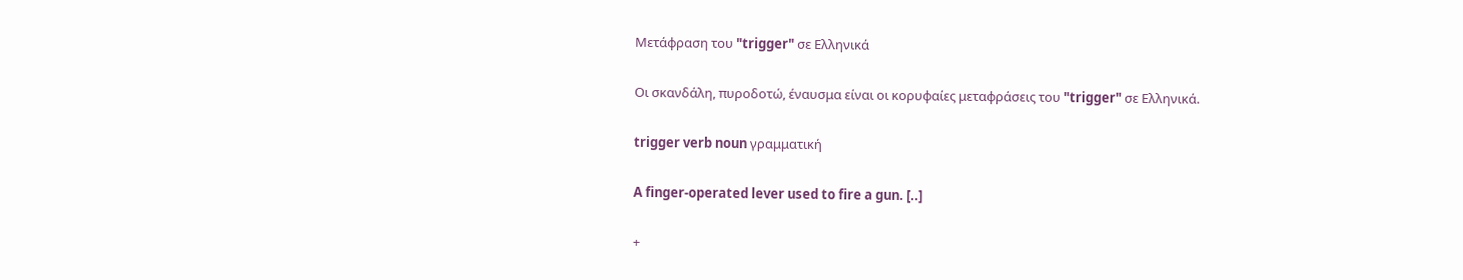Μετάφραση του "trigger" σε Ελληνικά

Οι σκανδάλη, πυροδοτώ, έναυσμα είναι οι κορυφαίες μεταφράσεις του "trigger" σε Ελληνικά.

trigger verb noun γραμματική

A finger-operated lever used to fire a gun. [..]

+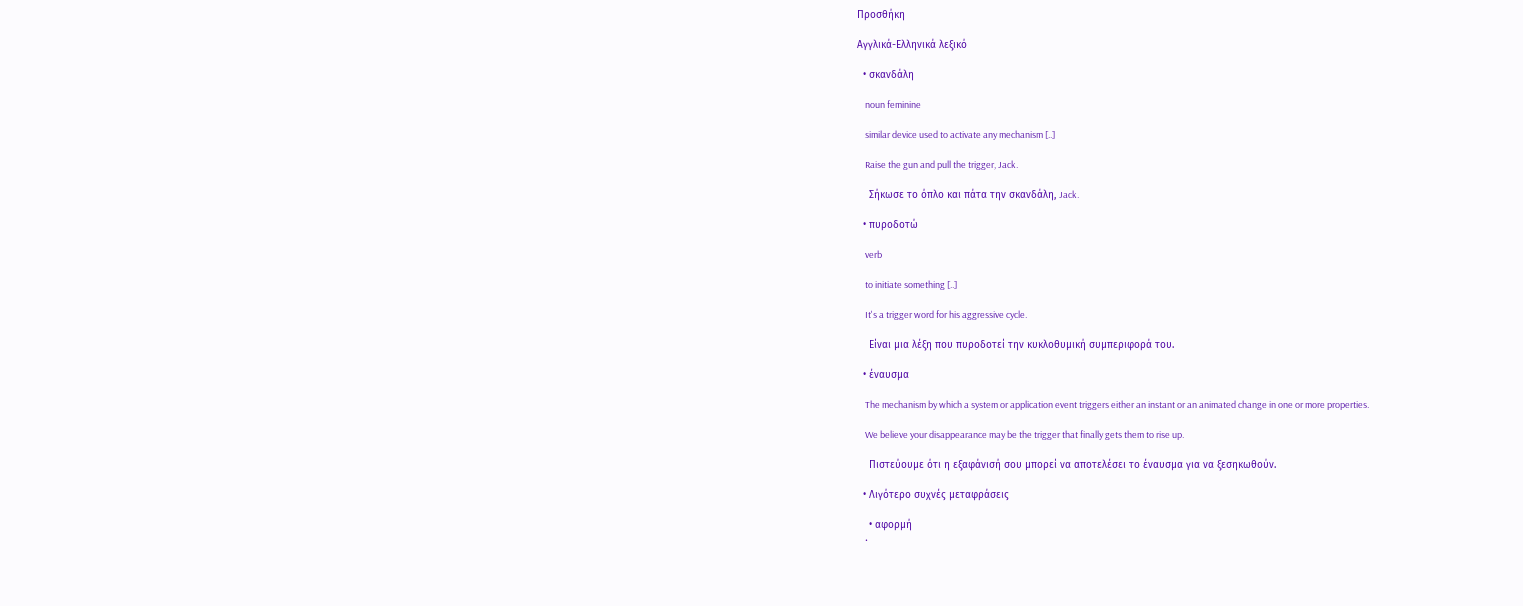Προσθήκη

Αγγλικά-Ελληνικά λεξικό

  • σκανδάλη

    noun feminine

    similar device used to activate any mechanism [..]

    Raise the gun and pull the trigger, Jack.

    Σήκωσε το όπλο και πάτα την σκανδάλη, Jack.

  • πυροδοτώ

    verb

    to initiate something [..]

    It's a trigger word for his aggressive cycle.

    Είναι μια λέξη που πυροδοτεί την κυκλοθυμική συμπεριφορά του.

  • έναυσμα

    The mechanism by which a system or application event triggers either an instant or an animated change in one or more properties.

    We believe your disappearance may be the trigger that finally gets them to rise up.

    Πιστεύουμε ότι η εξαφάνισή σου μπορεί να αποτελέσει το έναυσμα για να ξεσηκωθούν.

  • Λιγότερο συχνές μεταφράσεις

    • αφορμή
    •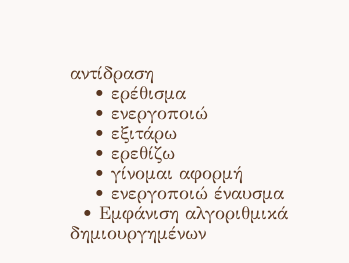αντίδραση
    • ερέθισμα
    • ενεργοποιώ
    • εξιτάρω
    • ερεθίζω
    • γίνομαι αφορμή
    • ενεργοποιώ έναυσμα
  • Εμφάνιση αλγοριθμικά δημιουργημένων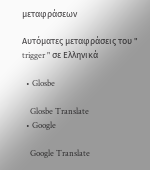μεταφράσεων

Αυτόματες μεταφράσεις του " trigger " σε Ελληνικά

  • Glosbe

    Glosbe Translate
  • Google

    Google Translate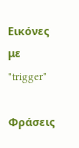Εικόνες με "trigger"

Φράσεις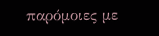παρόμοιες με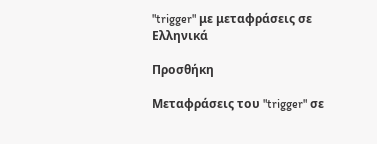"trigger" με μεταφράσεις σε Ελληνικά

Προσθήκη

Μεταφράσεις του "trigger" σε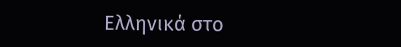Ελληνικά στο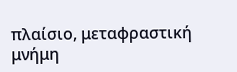πλαίσιο, μεταφραστική μνήμη